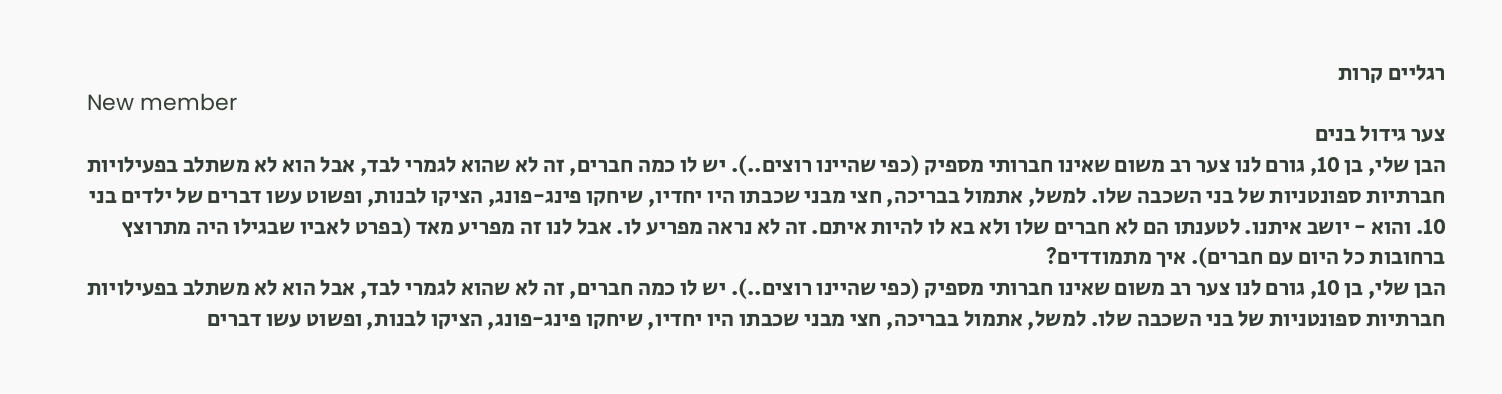רגליים קרות
New member
צער גידול בנים
הבן שלי, בן 10, גורם לנו צער רב משום שאינו חברותי מספיק (כפי שהיינו רוצים..). יש לו כמה חברים, זה לא שהוא לגמרי לבד, אבל הוא לא משתלב בפעילויות חברתיות ספונטניות של בני השכבה שלו. למשל, אתמול בבריכה, חצי מבני שכבתו היו יחדיו, שיחקו פינג-פונג, הציקו לבנות, ופשוט עשו דברים של ילדים בני 10. והוא - יושב איתנו. לטענתו הם לא חברים שלו ולא בא לו להיות איתם. זה לא נראה מפריע לו. אבל לנו זה מפריע מאד (בפרט לאביו שבגילו היה מתרוצץ ברחובות כל היום עם חברים). איך מתמודדים?
הבן שלי, בן 10, גורם לנו צער רב משום שאינו חברותי מספיק (כפי שהיינו רוצים..). יש לו כמה חברים, זה לא שהוא לגמרי לבד, אבל הוא לא משתלב בפעילויות חברתיות ספונטניות של בני השכבה שלו. למשל, אתמול בבריכה, חצי מבני שכבתו היו יחדיו, שיחקו פינג-פונג, הציקו לבנות, ופשוט עשו דברים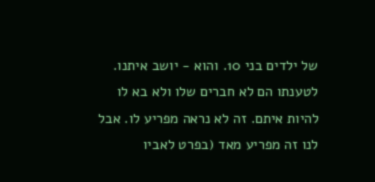של ילדים בני 10. והוא - יושב איתנו. לטענתו הם לא חברים שלו ולא בא לו להיות איתם. זה לא נראה מפריע לו. אבל לנו זה מפריע מאד (בפרט לאביו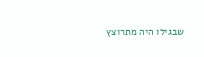שבגילו היה מתרוצץ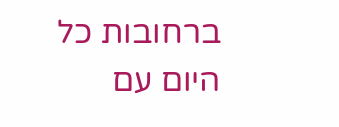ברחובות כל היום עם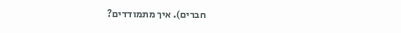חברים). איך מתמודדים?